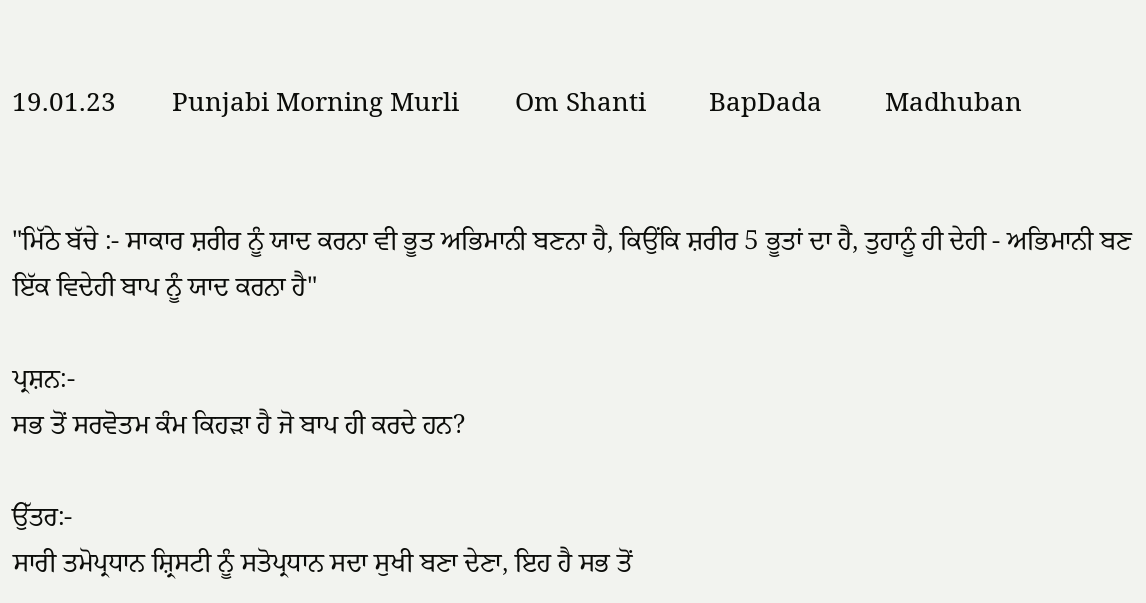19.01.23        Punjabi Morning Murli        Om Shanti         BapDada         Madhuban


"ਮਿੱਠੇ ਬੱਚੇ :- ਸਾਕਾਰ ਸ਼ਰੀਰ ਨੂੰ ਯਾਦ ਕਰਨਾ ਵੀ ਭੂਤ ਅਭਿਮਾਨੀ ਬਣਨਾ ਹੈ, ਕਿਉਂਕਿ ਸ਼ਰੀਰ 5 ਭੂਤਾਂ ਦਾ ਹੈ, ਤੁਹਾਨੂੰ ਹੀ ਦੇਹੀ - ਅਭਿਮਾਨੀ ਬਣ ਇੱਕ ਵਿਦੇਹੀ ਬਾਪ ਨੂੰ ਯਾਦ ਕਰਨਾ ਹੈ"

ਪ੍ਰਸ਼ਨ:-
ਸਭ ਤੋਂ ਸਰਵੋਤਮ ਕੰਮ ਕਿਹੜਾ ਹੈ ਜੋ ਬਾਪ ਹੀ ਕਰਦੇ ਹਨ?

ਉੱਤਰ:-
ਸਾਰੀ ਤਮੋਪ੍ਰਧਾਨ ਸ਼੍ਰਿਸਟੀ ਨੂੰ ਸਤੋਪ੍ਰਧਾਨ ਸਦਾ ਸੁਖੀ ਬਣਾ ਦੇਣਾ, ਇਹ ਹੈ ਸਭ ਤੋਂ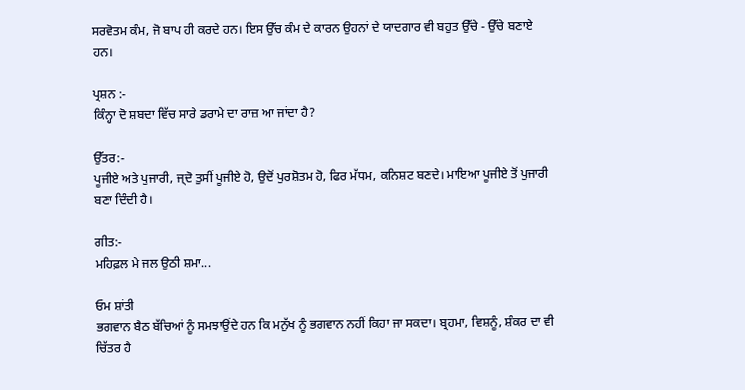ਸਰਵੋਤਮ ਕੰਮ, ਜੋ ਬਾਪ ਹੀ ਕਰਦੇ ਹਨ। ਇਸ ਉੱਚ ਕੰਮ ਦੇ ਕਾਰਨ ਉਹਨਾਂ ਦੇ ਯਾਦਗਾਰ ਵੀ ਬਹੁਤ ਉੱਚੇ - ਉੱਚੇ ਬਣਾਏ ਹਨ।

ਪ੍ਰਸ਼ਨ :-
ਕਿੰਨ੍ਹਾ ਦੋ ਸ਼ਬਦਾ ਵਿੱਚ ਸਾਰੇ ਡਰਾਮੇ ਦਾ ਰਾਜ਼ ਆ ਜਾਂਦਾ ਹੈ?

ਉੱਤਰ:-
ਪੂਜੀਏ ਅਤੇ ਪੁਜਾਰੀ, ਜ੍ਦੋ ਤੁਸੀਂ ਪੂਜੀਏ ਹੋ, ਉਦੋਂ ਪੁਰਸ਼ੋਤਮ ਹੋ, ਫਿਰ ਮੱਧਮ, ਕਨਿਸ਼ਟ ਬਣਦੇ। ਮਾਇਆ ਪੂਜੀਏ ਤੋਂ ਪੁਜਾਰੀ ਬਣਾ ਦਿੰਦੀ ਹੈ।

ਗੀਤ:-
ਮਹਿਫ਼ਲ ਮੇ ਜਲ ਉਠੀ ਸ਼ਮਾ...

ਓਮ ਸ਼ਾਂਤੀ
ਭਗਵਾਨ ਬੈਠ ਬੱਚਿਆਂ ਨੂੰ ਸਮਝਾਉਂਦੇ ਹਨ ਕਿ ਮਨੁੱਖ ਨੂੰ ਭਗਵਾਨ ਨਹੀਂ ਕਿਹਾ ਜਾ ਸਕਦਾ। ਬ੍ਰਹਮਾ, ਵਿਸ਼ਨੂੰ, ਸ਼ੰਕਰ ਦਾ ਵੀ ਚਿੱਤਰ ਹੈ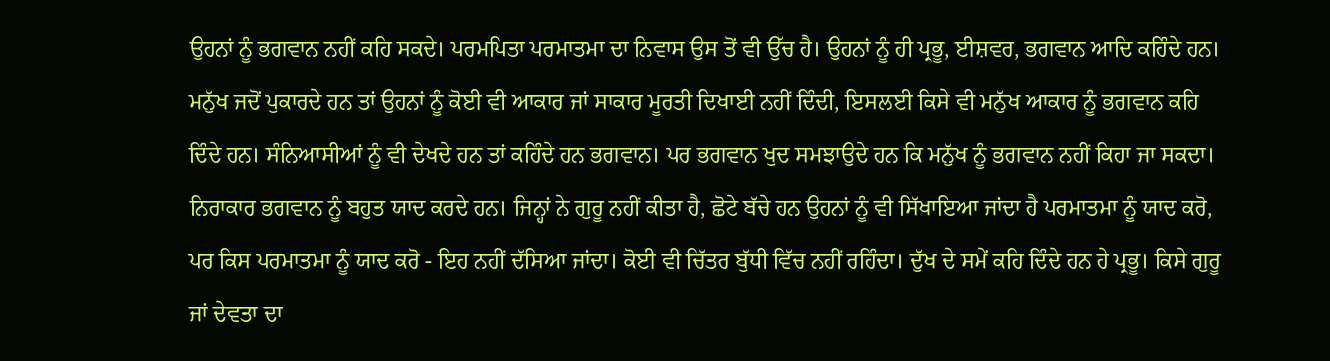ਉਹਨਾਂ ਨੂੰ ਭਗਵਾਨ ਨਹੀਂ ਕਹਿ ਸਕਦੇ। ਪਰਮਪਿਤਾ ਪਰਮਾਤਮਾ ਦਾ ਨਿਵਾਸ ਉਸ ਤੋਂ ਵੀ ਉੱਚ ਹੈ। ਉਹਨਾਂ ਨੂੰ ਹੀ ਪ੍ਰਭੂ, ਈਸ਼ਵਰ, ਭਗਵਾਨ ਆਦਿ ਕਹਿੰਦੇ ਹਨ। ਮਨੁੱਖ ਜਦੋਂ ਪੁਕਾਰਦੇ ਹਨ ਤਾਂ ਉਹਨਾਂ ਨੂੰ ਕੋਈ ਵੀ ਆਕਾਰ ਜਾਂ ਸਾਕਾਰ ਮੂਰਤੀ ਦਿਖਾਈ ਨਹੀਂ ਦਿੰਦੀ, ਇਸਲਈ ਕਿਸੇ ਵੀ ਮਨੁੱਖ ਆਕਾਰ ਨੂੰ ਭਗਵਾਨ ਕਹਿ ਦਿੰਦੇ ਹਨ। ਸੰਨਿਆਸੀਆਂ ਨੂੰ ਵੀ ਦੇਖਦੇ ਹਨ ਤਾਂ ਕਹਿੰਦੇ ਹਨ ਭਗਵਾਨ। ਪਰ ਭਗਵਾਨ ਖੁਦ ਸਮਝਾਉਦੇ ਹਨ ਕਿ ਮਨੁੱਖ ਨੂੰ ਭਗਵਾਨ ਨਹੀਂ ਕਿਹਾ ਜਾ ਸਕਦਾ। ਨਿਰਾਕਾਰ ਭਗਵਾਨ ਨੂੰ ਬਹੁਤ ਯਾਦ ਕਰਦੇ ਹਨ। ਜਿਨ੍ਹਾਂ ਨੇ ਗੁਰੂ ਨਹੀਂ ਕੀਤਾ ਹੈ, ਛੋਟੇ ਬੱਚੇ ਹਨ ਉਹਨਾਂ ਨੂੰ ਵੀ ਸਿੱਖਾਇਆ ਜਾਂਦਾ ਹੈ ਪਰਮਾਤਮਾ ਨੂੰ ਯਾਦ ਕਰੋ, ਪਰ ਕਿਸ ਪਰਮਾਤਮਾ ਨੂੰ ਯਾਦ ਕਰੋ - ਇਹ ਨਹੀਂ ਦੱਸਿਆ ਜਾਂਦਾ। ਕੋਈ ਵੀ ਚਿੱਤਰ ਬੁੱਧੀ ਵਿੱਚ ਨਹੀਂ ਰਹਿੰਦਾ। ਦੁੱਖ ਦੇ ਸਮੇਂ ਕਹਿ ਦਿੰਦੇ ਹਨ ਹੇ ਪ੍ਰਭੂ। ਕਿਸੇ ਗੁਰੂ ਜਾਂ ਦੇਵਤਾ ਦਾ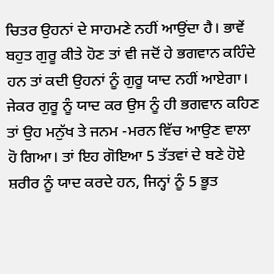ਚਿਤਰ ਉਹਨਾਂ ਦੇ ਸਾਹਮਣੇ ਨਹੀਂ ਆਉਂਦਾ ਹੈ। ਭਾਵੇਂ ਬਹੁਤ ਗੁਰੂ ਕੀਤੇ ਹੋਣ ਤਾਂ ਵੀ ਜਦੋਂ ਹੇ ਭਗਵਾਨ ਕਹਿੰਦੇ ਹਨ ਤਾਂ ਕਦੀ ਉਹਨਾਂ ਨੂੰ ਗੁਰੂ ਯਾਦ ਨਹੀਂ ਆਏਗਾ। ਜੇਕਰ ਗੁਰੂ ਨੂੰ ਯਾਦ ਕਰ ਉਸ ਨੂੰ ਹੀ ਭਗਵਾਨ ਕਹਿਣ ਤਾਂ ਉਹ ਮਨੁੱਖ ਤੇ ਜਨਮ -ਮਰਨ ਵਿੱਚ ਆਉਣ ਵਾਲਾ ਹੋ ਗਿਆ। ਤਾਂ ਇਹ ਗੋਇਆ 5 ਤੱਤਵਾਂ ਦੇ ਬਣੇ ਹੋਏ ਸ਼ਰੀਰ ਨੂੰ ਯਾਦ ਕਰਦੇ ਹਨ, ਜਿਨ੍ਹਾਂ ਨੂੰ 5 ਭੂਤ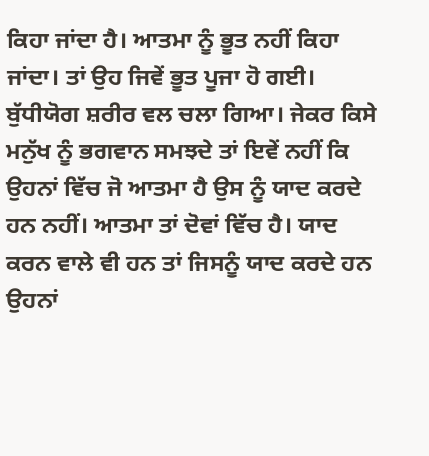ਕਿਹਾ ਜਾਂਦਾ ਹੈ। ਆਤਮਾ ਨੂੰ ਭੂਤ ਨਹੀਂ ਕਿਹਾ ਜਾਂਦਾ। ਤਾਂ ਉਹ ਜਿਵੇਂ ਭੂਤ ਪੂਜਾ ਹੋ ਗਈ। ਬੁੱਧੀਯੋਗ ਸ਼ਰੀਰ ਵਲ ਚਲਾ ਗਿਆ। ਜੇਕਰ ਕਿਸੇ ਮਨੁੱਖ ਨੂੰ ਭਗਵਾਨ ਸਮਝਦੇ ਤਾਂ ਇਵੇਂ ਨਹੀਂ ਕਿ ਉਹਨਾਂ ਵਿੱਚ ਜੋ ਆਤਮਾ ਹੈ ਉਸ ਨੂੰ ਯਾਦ ਕਰਦੇ ਹਨ ਨਹੀਂ। ਆਤਮਾ ਤਾਂ ਦੋਵਾਂ ਵਿੱਚ ਹੈ। ਯਾਦ ਕਰਨ ਵਾਲੇ ਵੀ ਹਨ ਤਾਂ ਜਿਸਨੂੰ ਯਾਦ ਕਰਦੇ ਹਨ ਉਹਨਾਂ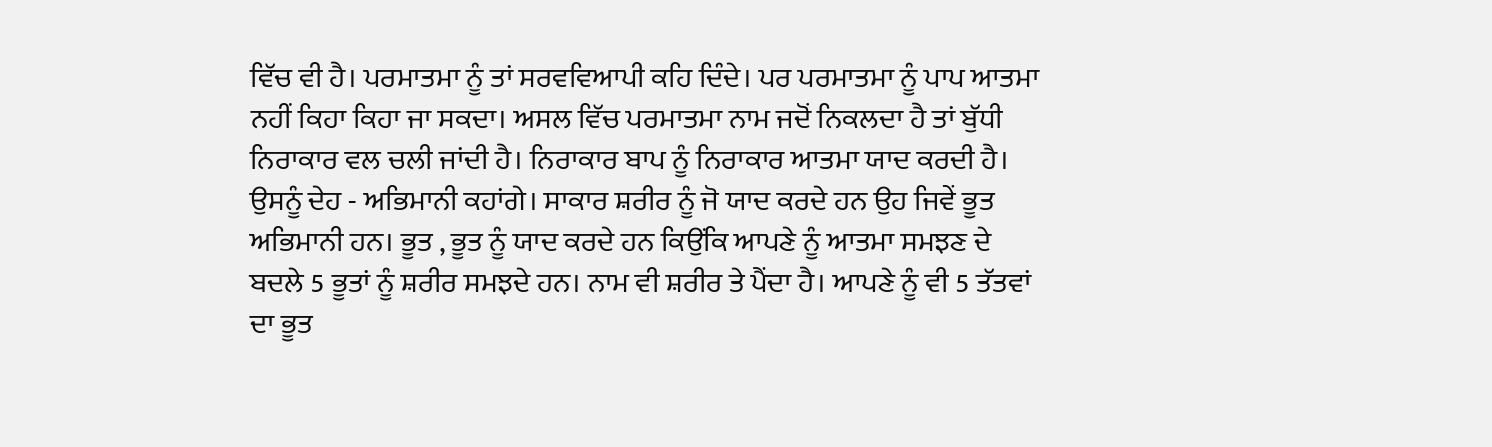ਵਿੱਚ ਵੀ ਹੈ। ਪਰਮਾਤਮਾ ਨੂੰ ਤਾਂ ਸਰਵਵਿਆਪੀ ਕਹਿ ਦਿੰਦੇ। ਪਰ ਪਰਮਾਤਮਾ ਨੂੰ ਪਾਪ ਆਤਮਾ ਨਹੀਂ ਕਿਹਾ ਕਿਹਾ ਜਾ ਸਕਦਾ। ਅਸਲ ਵਿੱਚ ਪਰਮਾਤਮਾ ਨਾਮ ਜਦੋਂ ਨਿਕਲਦਾ ਹੈ ਤਾਂ ਬੁੱਧੀ ਨਿਰਾਕਾਰ ਵਲ ਚਲੀ ਜਾਂਦੀ ਹੈ। ਨਿਰਾਕਾਰ ਬਾਪ ਨੂੰ ਨਿਰਾਕਾਰ ਆਤਮਾ ਯਾਦ ਕਰਦੀ ਹੈ। ਉਸਨੂੰ ਦੇਹ - ਅਭਿਮਾਨੀ ਕਹਾਂਗੇ। ਸਾਕਾਰ ਸ਼ਰੀਰ ਨੂੰ ਜੋ ਯਾਦ ਕਰਦੇ ਹਨ ਉਹ ਜਿਵੇਂ ਭੂਤ ਅਭਿਮਾਨੀ ਹਨ। ਭੂਤ , ਭੂਤ ਨੂੰ ਯਾਦ ਕਰਦੇ ਹਨ ਕਿਉਂਕਿ ਆਪਣੇ ਨੂੰ ਆਤਮਾ ਸਮਝਣ ਦੇ ਬਦਲੇ 5 ਭੂਤਾਂ ਨੂੰ ਸ਼ਰੀਰ ਸਮਝਦੇ ਹਨ। ਨਾਮ ਵੀ ਸ਼ਰੀਰ ਤੇ ਪੈਂਦਾ ਹੈ। ਆਪਣੇ ਨੂੰ ਵੀ 5 ਤੱਤਵਾਂ ਦਾ ਭੂਤ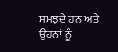ਸਮਝਦੇ ਹਨ ਅਤੇ ਉਹਨਾਂ ਨੂੰ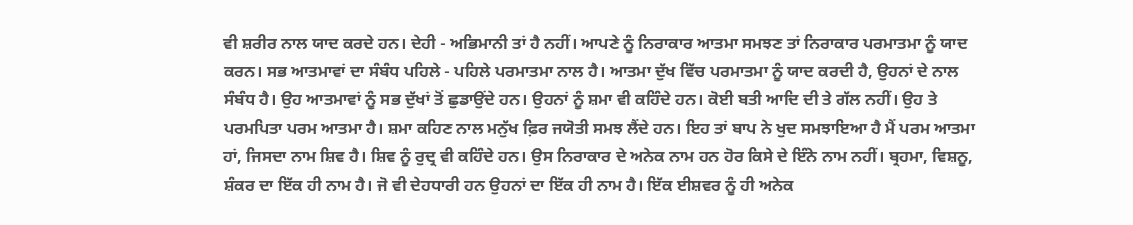ਵੀ ਸ਼ਰੀਰ ਨਾਲ ਯਾਦ ਕਰਦੇ ਹਨ। ਦੇਹੀ - ਅਭਿਮਾਨੀ ਤਾਂ ਹੈ ਨਹੀਂ। ਆਪਣੇ ਨੂੰ ਨਿਰਾਕਾਰ ਆਤਮਾ ਸਮਝਣ ਤਾਂ ਨਿਰਾਕਾਰ ਪਰਮਾਤਮਾ ਨੂੰ ਯਾਦ ਕਰਨ। ਸਭ ਆਤਮਾਵਾਂ ਦਾ ਸੰਬੰਧ ਪਹਿਲੇ - ਪਹਿਲੇ ਪਰਮਾਤਮਾ ਨਾਲ ਹੈ। ਆਤਮਾ ਦੁੱਖ ਵਿੱਚ ਪਰਮਾਤਮਾ ਨੂੰ ਯਾਦ ਕਰਦੀ ਹੈ, ਉਹਨਾਂ ਦੇ ਨਾਲ ਸੰਬੰਧ ਹੈ। ਉਹ ਆਤਮਾਵਾਂ ਨੂੰ ਸਭ ਦੁੱਖਾਂ ਤੋਂ ਛੁਡਾਉਂਦੇ ਹਨ। ਉਹਨਾਂ ਨੂੰ ਸ਼ਮਾ ਵੀ ਕਹਿੰਦੇ ਹਨ। ਕੋਈ ਬਤੀ ਆਦਿ ਦੀ ਤੇ ਗੱਲ ਨਹੀਂ। ਉਹ ਤੇ ਪਰਮਪਿਤਾ ਪਰਮ ਆਤਮਾ ਹੈ। ਸ਼ਮਾ ਕਹਿਣ ਨਾਲ ਮਨੁੱਖ ਫ਼ਿਰ ਜਯੋਤੀ ਸਮਝ ਲੈਂਦੇ ਹਨ। ਇਹ ਤਾਂ ਬਾਪ ਨੇ ਖੁਦ ਸਮਝਾਇਆ ਹੈ ਮੈਂ ਪਰਮ ਆਤਮਾ ਹਾਂ, ਜਿਸਦਾ ਨਾਮ ਸ਼ਿਵ ਹੈ। ਸ਼ਿਵ ਨੂੰ ਰੁਦ੍ਰ ਵੀ ਕਹਿੰਦੇ ਹਨ। ਉਸ ਨਿਰਾਕਾਰ ਦੇ ਅਨੇਕ ਨਾਮ ਹਨ ਹੋਰ ਕਿਸੇ ਦੇ ਇੰਨੇ ਨਾਮ ਨਹੀਂ। ਬ੍ਰਹਮਾ, ਵਿਸ਼ਨੂ, ਸ਼ੰਕਰ ਦਾ ਇੱਕ ਹੀ ਨਾਮ ਹੈ। ਜੋ ਵੀ ਦੇਹਧਾਰੀ ਹਨ ਉਹਨਾਂ ਦਾ ਇੱਕ ਹੀ ਨਾਮ ਹੈ। ਇੱਕ ਈਸ਼ਵਰ ਨੂੰ ਹੀ ਅਨੇਕ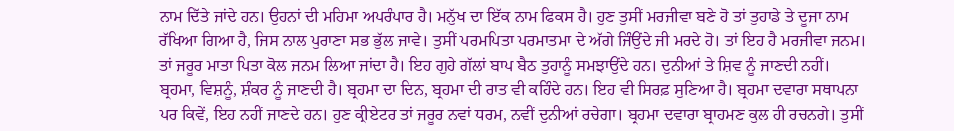ਨਾਮ ਦਿੱਤੇ ਜਾਂਦੇ ਹਨ। ਉਹਨਾਂ ਦੀ ਮਹਿਮਾ ਅਪਰੰਪਾਰ ਹੈ। ਮਨੁੱਖ ਦਾ ਇੱਕ ਨਾਮ ਫਿਕਸ ਹੈ। ਹੁਣ ਤੁਸੀਂ ਮਰਜੀਵਾ ਬਣੇ ਹੋ ਤਾਂ ਤੁਹਾਡੇ ਤੇ ਦੂਜਾ ਨਾਮ ਰੱਖਿਆ ਗਿਆ ਹੈ, ਜਿਸ ਨਾਲ ਪੁਰਾਣਾ ਸਭ ਭੁੱਲ ਜਾਵੇ। ਤੁਸੀਂ ਪਰਮਪਿਤਾ ਪਰਮਾਤਮਾ ਦੇ ਅੱਗੇ ਜਿੰਉਂਦੇ ਜੀ ਮਰਦੇ ਹੋ। ਤਾਂ ਇਹ ਹੈ ਮਰਜੀਵਾ ਜਨਮ। ਤਾਂ ਜਰੂਰ ਮਾਤਾ ਪਿਤਾ ਕੋਲ ਜਨਮ ਲਿਆ ਜਾਂਦਾ ਹੈ। ਇਹ ਗੁਹੇ ਗੱਲਾਂ ਬਾਪ ਬੈਠ ਤੁਹਾਨੂੰ ਸਮਝਾਉਂਦੇ ਹਨ। ਦੁਨੀਆਂ ਤੇ ਸ਼ਿਵ ਨੂੰ ਜਾਣਦੀ ਨਹੀਂ। ਬ੍ਰਹਮਾ, ਵਿਸ਼ਨੂੰ, ਸ਼ੰਕਰ ਨੂੰ ਜਾਣਦੀ ਹੈ। ਬ੍ਰਹਮਾ ਦਾ ਦਿਨ, ਬ੍ਰਹਮਾ ਦੀ ਰਾਤ ਵੀ ਕਹਿੰਦੇ ਹਨ। ਇਹ ਵੀ ਸਿਰਫ਼ ਸੁਣਿਆ ਹੈ। ਬ੍ਰਹਮਾ ਦਵਾਰਾ ਸਥਾਪਨਾ ਪਰ ਕਿਵੇਂ, ਇਹ ਨਹੀਂ ਜਾਣਦੇ ਹਨ। ਹੁਣ ਕ੍ਰੀਏਟਰ ਤਾਂ ਜਰੂਰ ਨਵਾਂ ਧਰਮ, ਨਵੀਂ ਦੁਨੀਆਂ ਰਚੇਗਾ। ਬ੍ਰਹਮਾ ਦਵਾਰਾ ਬ੍ਰਾਹਮਣ ਕੁਲ ਹੀ ਰਚਨਗੇ। ਤੁਸੀਂ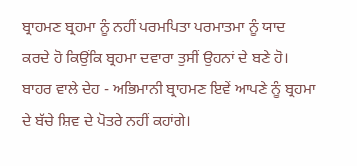ਬ੍ਰਾਹਮਣ ਬ੍ਰਹਮਾ ਨੂੰ ਨਹੀਂ ਪਰਮਪਿਤਾ ਪਰਮਾਤਮਾ ਨੂੰ ਯਾਦ ਕਰਦੇ ਹੋ ਕਿਉਂਕਿ ਬ੍ਰਹਮਾ ਦਵਾਰਾ ਤੁਸੀਂ ਉਹਨਾਂ ਦੇ ਬਣੇ ਹੋ। ਬਾਹਰ ਵਾਲੇ ਦੇਹ - ਅਭਿਮਾਨੀ ਬ੍ਰਾਹਮਣ ਇਵੇਂ ਆਪਣੇ ਨੂੰ ਬ੍ਰਹਮਾ ਦੇ ਬੱਚੇ ਸ਼ਿਵ ਦੇ ਪੋਤਰੇ ਨਹੀਂ ਕਹਾਂਗੇ।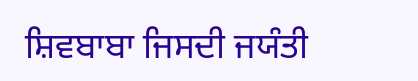ਸ਼ਿਵਬਾਬਾ ਜਿਸਦੀ ਜਯੰਤੀ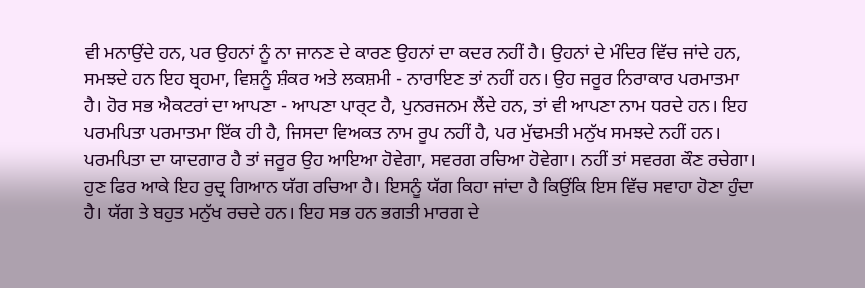ਵੀ ਮਨਾਉਂਦੇ ਹਨ, ਪਰ ਉਹਨਾਂ ਨੂੰ ਨਾ ਜਾਨਣ ਦੇ ਕਾਰਣ ਉਹਨਾਂ ਦਾ ਕਦਰ ਨਹੀਂ ਹੈ। ਉਹਨਾਂ ਦੇ ਮੰਦਿਰ ਵਿੱਚ ਜਾਂਦੇ ਹਨ, ਸਮਝਦੇ ਹਨ ਇਹ ਬ੍ਰਹਮਾ, ਵਿਸ਼ਨੂੰ ਸ਼ੰਕਰ ਅਤੇ ਲਕਸ਼ਮੀ - ਨਾਰਾਇਣ ਤਾਂ ਨਹੀਂ ਹਨ। ਉਹ ਜਰੂਰ ਨਿਰਾਕਾਰ ਪਰਮਾਤਮਾ ਹੈ। ਹੋਰ ਸਭ ਐਕਟਰਾਂ ਦਾ ਆਪਣਾ - ਆਪਣਾ ਪਾਰ੍ਟ ਹੈ, ਪੁਨਰਜਨਮ ਲੈਂਦੇ ਹਨ, ਤਾਂ ਵੀ ਆਪਣਾ ਨਾਮ ਧਰਦੇ ਹਨ। ਇਹ ਪਰਮਪਿਤਾ ਪਰਮਾਤਮਾ ਇੱਕ ਹੀ ਹੈ, ਜਿਸਦਾ ਵਿਅਕਤ ਨਾਮ ਰੂਪ ਨਹੀਂ ਹੈ, ਪਰ ਮੁੱਢਮਤੀ ਮਨੁੱਖ ਸਮਝਦੇ ਨਹੀਂ ਹਨ। ਪਰਮਪਿਤਾ ਦਾ ਯਾਦਗਾਰ ਹੈ ਤਾਂ ਜਰੂਰ ਉਹ ਆਇਆ ਹੋਵੇਗਾ, ਸਵਰਗ ਰਚਿਆ ਹੋਵੇਗਾ। ਨਹੀਂ ਤਾਂ ਸਵਰਗ ਕੌਣ ਰਚੇਗਾ। ਹੁਣ ਫਿਰ ਆਕੇ ਇਹ ਰੁਦ੍ਰ ਗਿਆਨ ਯੱਗ ਰਚਿਆ ਹੈ। ਇਸਨੂੰ ਯੱਗ ਕਿਹਾ ਜਾਂਦਾ ਹੈ ਕਿਉਂਕਿ ਇਸ ਵਿੱਚ ਸਵਾਹਾ ਹੋਣਾ ਹੁੰਦਾ ਹੈ। ਯੱਗ ਤੇ ਬਹੁਤ ਮਨੁੱਖ ਰਚਦੇ ਹਨ। ਇਹ ਸਭ ਹਨ ਭਗਤੀ ਮਾਰਗ ਦੇ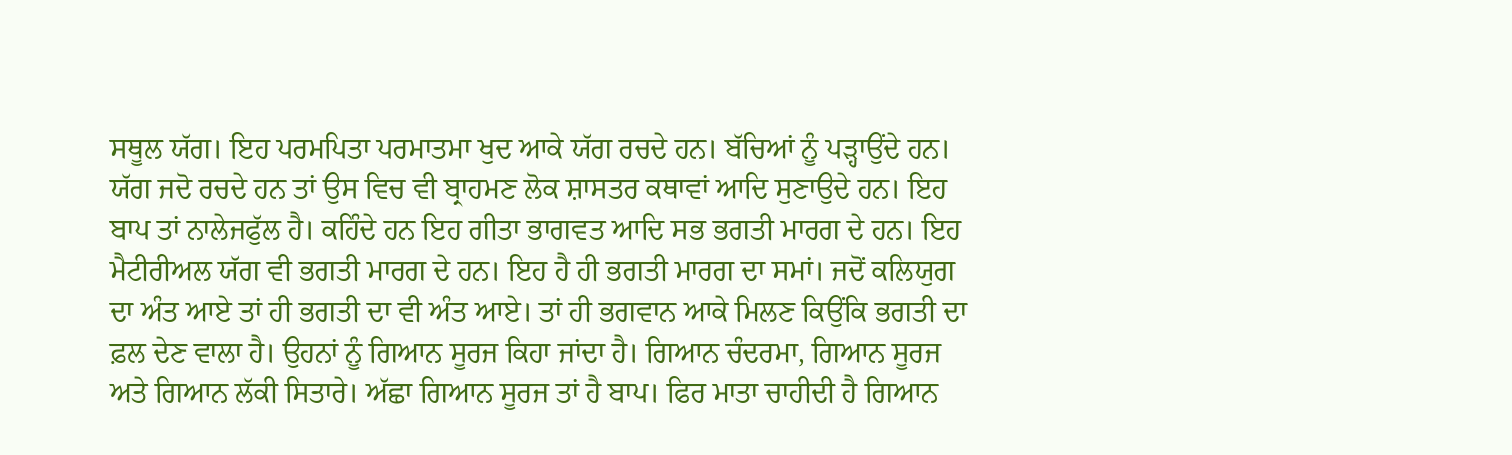ਸਥੂਲ ਯੱਗ। ਇਹ ਪਰਮਪਿਤਾ ਪਰਮਾਤਮਾ ਖੁਦ ਆਕੇ ਯੱਗ ਰਚਦੇ ਹਨ। ਬੱਚਿਆਂ ਨੂੰ ਪੜ੍ਹਾਉਂਦੇ ਹਨ। ਯੱਗ ਜਦੋ ਰਚਦੇ ਹਨ ਤਾਂ ਉਸ ਵਿਚ ਵੀ ਬ੍ਰਾਹਮਣ ਲੋਕ ਸ਼ਾਸਤਰ ਕਥਾਵਾਂ ਆਦਿ ਸੁਣਾਉਦੇ ਹਨ। ਇਹ ਬਾਪ ਤਾਂ ਨਾਲੇਜਫੁੱਲ ਹੈ। ਕਹਿੰਦੇ ਹਨ ਇਹ ਗੀਤਾ ਭਾਗਵਤ ਆਦਿ ਸਭ ਭਗਤੀ ਮਾਰਗ ਦੇ ਹਨ। ਇਹ ਮੈਟੀਰੀਅਲ ਯੱਗ ਵੀ ਭਗਤੀ ਮਾਰਗ ਦੇ ਹਨ। ਇਹ ਹੈ ਹੀ ਭਗਤੀ ਮਾਰਗ ਦਾ ਸਮਾਂ। ਜਦੋਂ ਕਲਿਯੁਗ ਦਾ ਅੰਤ ਆਏ ਤਾਂ ਹੀ ਭਗਤੀ ਦਾ ਵੀ ਅੰਤ ਆਏ। ਤਾਂ ਹੀ ਭਗਵਾਨ ਆਕੇ ਮਿਲਣ ਕਿਉਂਕਿ ਭਗਤੀ ਦਾ ਫ਼ਲ ਦੇਣ ਵਾਲਾ ਹੈ। ਉਹਨਾਂ ਨੂੰ ਗਿਆਨ ਸੂਰਜ ਕਿਹਾ ਜਾਂਦਾ ਹੈ। ਗਿਆਨ ਚੰਦਰਮਾ, ਗਿਆਨ ਸੂਰਜ ਅਤੇ ਗਿਆਨ ਲੱਕੀ ਸਿਤਾਰੇ। ਅੱਛਾ ਗਿਆਨ ਸੂਰਜ ਤਾਂ ਹੈ ਬਾਪ। ਫਿਰ ਮਾਤਾ ਚਾਹੀਦੀ ਹੈ ਗਿਆਨ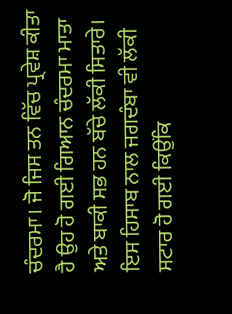ਚੰਦਰਮਾ। ਜੋ ਜਿਸ ਤਨ ਵਿੱਚ ਪ੍ਰਵੇਸ਼ ਕੀਤਾ ਹੈ ਉਹ ਹੋ ਗਈ ਗਿਆਨ ਚੰਦਰਮਾ ਮਾਤਾ ਅਤੇ ਬਾਕੀ ਸਭ ਹਨ ਬੱਚੇ ਲੱਕੀ ਸਿਤਾਰੇ। ਇਸ ਹਿਸਾਬ ਨਾਲ ਜਗਦੰਬਾ ਵੀ ਲੱਕੀ ਸਟਾਰ ਹੋ ਗਈ ਕਿਉਂਕਿ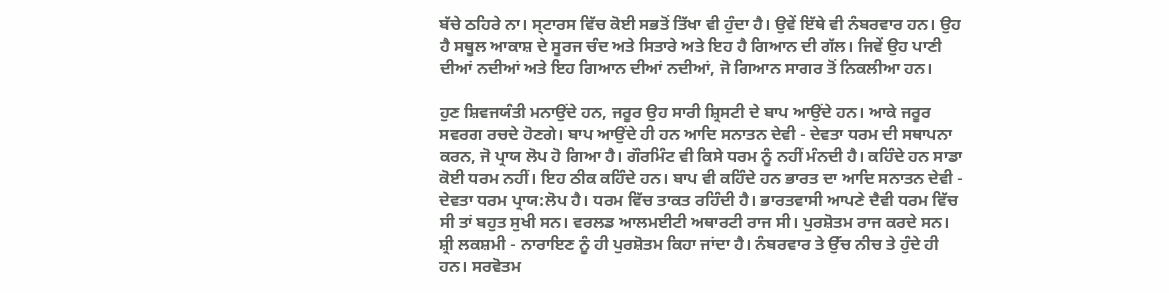ਬੱਚੇ ਠਹਿਰੇ ਨਾ। ਸ੍ਟਾਰਸ ਵਿੱਚ ਕੋਈ ਸਭਤੋਂ ਤਿੱਖਾ ਵੀ ਹੁੰਦਾ ਹੈ। ਉਵੇਂ ਇੱਥੇ ਵੀ ਨੰਬਰਵਾਰ ਹਨ। ਉਹ ਹੈ ਸਥੂਲ ਆਕਾਸ਼ ਦੇ ਸੂਰਜ ਚੰਦ ਅਤੇ ਸਿਤਾਰੇ ਅਤੇ ਇਹ ਹੈ ਗਿਆਨ ਦੀ ਗੱਲ। ਜਿਵੇਂ ਉਹ ਪਾਣੀ ਦੀਆਂ ਨਦੀਆਂ ਅਤੇ ਇਹ ਗਿਆਨ ਦੀਆਂ ਨਦੀਆਂ, ਜੋ ਗਿਆਨ ਸਾਗਰ ਤੋਂ ਨਿਕਲੀਆ ਹਨ।

ਹੁਣ ਸ਼ਿਵਜਯੰਤੀ ਮਨਾਉਂਦੇ ਹਨ, ਜਰੂਰ ਉਹ ਸਾਰੀ ਸ਼੍ਰਿਸਟੀ ਦੇ ਬਾਪ ਆਉਂਦੇ ਹਨ। ਆਕੇ ਜਰੂਰ ਸਵਰਗ ਰਚਦੇ ਹੋਣਗੇ। ਬਾਪ ਆਉਂਦੇ ਹੀ ਹਨ ਆਦਿ ਸਨਾਤਨ ਦੇਵੀ - ਦੇਵਤਾ ਧਰਮ ਦੀ ਸਥਾਪਨਾ ਕਰਨ, ਜੋ ਪ੍ਰਾਯ ਲੋਪ ਹੋ ਗਿਆ ਹੈ। ਗੌਰਮਿੰਟ ਵੀ ਕਿਸੇ ਧਰਮ ਨੂੰ ਨਹੀਂ ਮੰਨਦੀ ਹੈ। ਕਹਿੰਦੇ ਹਨ ਸਾਡਾ ਕੋਈ ਧਰਮ ਨਹੀਂ। ਇਹ ਠੀਕ ਕਹਿੰਦੇ ਹਨ। ਬਾਪ ਵੀ ਕਹਿੰਦੇ ਹਨ ਭਾਰਤ ਦਾ ਆਦਿ ਸਨਾਤਨ ਦੇਵੀ - ਦੇਵਤਾ ਧਰਮ ਪ੍ਰਾਯ:ਲੋਪ ਹੈ। ਧਰਮ ਵਿੱਚ ਤਾਕਤ ਰਹਿੰਦੀ ਹੈ। ਭਾਰਤਵਾਸੀ ਆਪਣੇ ਦੈਵੀ ਧਰਮ ਵਿੱਚ ਸੀ ਤਾਂ ਬਹੁਤ ਸੁਖੀ ਸਨ। ਵਰਲਡ ਆਲਮਈਟੀ ਅਥਾਰਟੀ ਰਾਜ ਸੀ। ਪੁਰਸ਼ੋਤਮ ਰਾਜ ਕਰਦੇ ਸਨ। ਸ਼੍ਰੀ ਲਕਸ਼ਮੀ - ਨਾਰਾਇਣ ਨੂੰ ਹੀ ਪੁਰਸ਼ੋਤਮ ਕਿਹਾ ਜਾਂਦਾ ਹੈ। ਨੰਬਰਵਾਰ ਤੇ ਉੱਚ ਨੀਚ ਤੇ ਹੁੰਦੇ ਹੀ ਹਨ। ਸਰਵੋਤਮ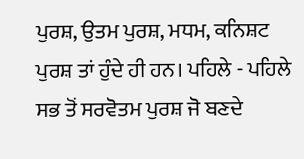ਪੁਰਸ਼, ਉਤਮ ਪੁਰਸ਼, ਮਧਮ, ਕਨਿਸ਼ਟ ਪੁਰਸ਼ ਤਾਂ ਹੁੰਦੇ ਹੀ ਹਨ। ਪਹਿਲੇ - ਪਹਿਲੇ ਸਭ ਤੋਂ ਸਰਵੋਤਮ ਪੁਰਸ਼ ਜੋ ਬਣਦੇ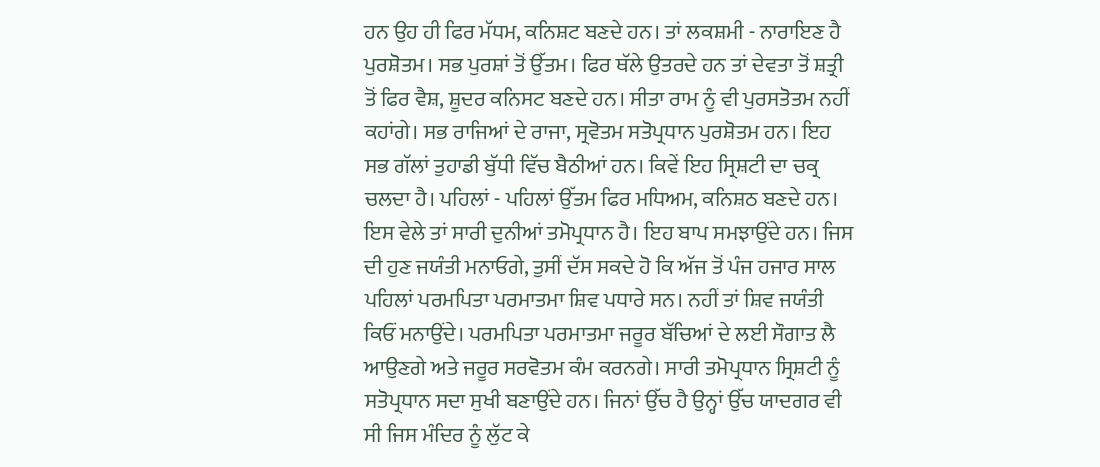ਹਨ ਉਹ ਹੀ ਫਿਰ ਮੱਧਮ, ਕਨਿਸ਼ਟ ਬਣਦੇ ਹਨ। ਤਾਂ ਲਕਸ਼ਮੀ - ਨਾਰਾਇਣ ਹੈ ਪੁਰਸ਼ੋਤਮ। ਸਭ ਪੁਰਸ਼ਾਂ ਤੋਂ ਉੱਤਮ। ਫਿਰ ਥੱਲੇ ਉਤਰਦੇ ਹਨ ਤਾਂ ਦੇਵਤਾ ਤੋਂ ਸ਼ਤ੍ਰੀ ਤੋਂ ਫਿਰ ਵੈਸ਼, ਸ਼ੂਦਰ ਕਨਿਸਟ ਬਣਦੇ ਹਨ। ਸੀਤਾ ਰਾਮ ਨੂੰ ਵੀ ਪੁਰਸਤੋਤਮ ਨਹੀਂ ਕਹਾਂਗੇ। ਸਭ ਰਾਜਿਆਂ ਦੇ ਰਾਜਾ, ਸ੍ਰਵੋਤਮ ਸਤੋਪ੍ਰਧਾਨ ਪੁਰਸ਼ੋਤਮ ਹਨ। ਇਹ ਸਭ ਗੱਲਾਂ ਤੁਹਾਡੀ ਬੁੱਧੀ ਵਿੱਚ ਬੈਠੀਆਂ ਹਨ। ਕਿਵੇਂ ਇਹ ਸ੍ਰਿਸ਼ਟੀ ਦਾ ਚਕ੍ਰ ਚਲਦਾ ਹੈ। ਪਹਿਲਾਂ - ਪਹਿਲਾਂ ਉੱਤਮ ਫਿਰ ਮਧਿਅਮ, ਕਨਿਸ਼ਠ ਬਣਦੇ ਹਨ। ਇਸ ਵੇਲੇ ਤਾਂ ਸਾਰੀ ਦੁਨੀਆਂ ਤਮੋਪ੍ਰਧਾਨ ਹੈ। ਇਹ ਬਾਪ ਸਮਝਾਉਂਦੇ ਹਨ। ਜਿਸ ਦੀ ਹੁਣ ਜਯੰਤੀ ਮਨਾਓਗੇ, ਤੁਸੀਂ ਦੱਸ ਸਕਦੇ ਹੋ ਕਿ ਅੱਜ ਤੋਂ ਪੰਜ ਹਜਾਰ ਸਾਲ ਪਹਿਲਾਂ ਪਰਮਪਿਤਾ ਪਰਮਾਤਮਾ ਸ਼ਿਵ ਪਧਾਰੇ ਸਨ। ਨਹੀਂ ਤਾਂ ਸ਼ਿਵ ਜਯੰਤੀ ਕਿਓਂ ਮਨਾਉਂਦੇ। ਪਰਮਪਿਤਾ ਪਰਮਾਤਮਾ ਜਰੂਰ ਬੱਚਿਆਂ ਦੇ ਲਈ ਸੌਗਾਤ ਲੈ ਆਉਣਗੇ ਅਤੇ ਜਰੂਰ ਸਰਵੋਤਮ ਕੰਮ ਕਰਨਗੇ। ਸਾਰੀ ਤਮੋਪ੍ਰਧਾਨ ਸ੍ਰਿਸ਼ਟੀ ਨੂੰ ਸਤੋਪ੍ਰਧਾਨ ਸਦਾ ਸੁਖੀ ਬਣਾਉਂਦੇ ਹਨ। ਜਿਨਾਂ ਉੱਚ ਹੈ ਉਨ੍ਹਾਂ ਉੱਚ ਯਾਦਗਰ ਵੀ ਸੀ ਜਿਸ ਮੰਦਿਰ ਨੂੰ ਲੁੱਟ ਕੇ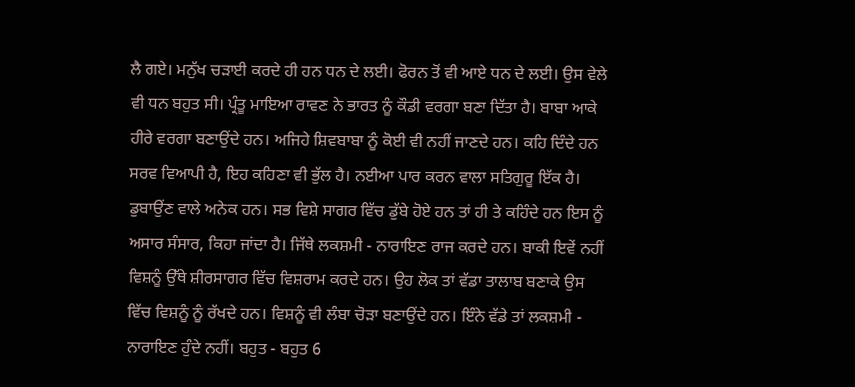ਲੈ ਗਏ। ਮਨੁੱਖ ਚੜਾਈ ਕਰਦੇ ਹੀ ਹਨ ਧਨ ਦੇ ਲਈ। ਫੋਰਨ ਤੋਂ ਵੀ ਆਏ ਧਨ ਦੇ ਲਈ। ਉਸ ਵੇਲੇ ਵੀ ਧਨ ਬਹੁਤ ਸੀ। ਪ੍ਰੰਤੂ ਮਾਇਆ ਰਾਵਣ ਨੇ ਭਾਰਤ ਨੂੰ ਕੌਡੀ ਵਰਗਾ ਬਣਾ ਦਿੱਤਾ ਹੈ। ਬਾਬਾ ਆਕੇ ਹੀਰੇ ਵਰਗਾ ਬਣਾਉਂਦੇ ਹਨ। ਅਜਿਹੇ ਸ਼ਿਵਬਾਬਾ ਨੂੰ ਕੋਈ ਵੀ ਨਹੀਂ ਜਾਣਦੇ ਹਨ। ਕਹਿ ਦਿੰਦੇ ਹਨ ਸਰਵ ਵਿਆਪੀ ਹੈ, ਇਹ ਕਹਿਣਾ ਵੀ ਭੁੱਲ ਹੈ। ਨਈਆ ਪਾਰ ਕਰਨ ਵਾਲਾ ਸਤਿਗੁਰੂ ਇੱਕ ਹੈ। ਡੁਬਾਉਂਣ ਵਾਲੇ ਅਨੇਕ ਹਨ। ਸਭ ਵਿਸ਼ੇ ਸਾਗਰ ਵਿੱਚ ਡੁੱਬੇ ਹੋਏ ਹਨ ਤਾਂ ਹੀ ਤੇ ਕਹਿੰਦੇ ਹਨ ਇਸ ਨੂੰ ਅਸਾਰ ਸੰਸਾਰ, ਕਿਹਾ ਜਾਂਦਾ ਹੈ। ਜਿੱਥੇ ਲਕਸ਼ਮੀ - ਨਾਰਾਇਣ ਰਾਜ ਕਰਦੇ ਹਨ। ਬਾਕੀ ਇਵੇਂ ਨਹੀਂ ਵਿਸ਼ਨੂੰ ਉੱਥੇ ਸ਼ੀਰਸਾਗਰ ਵਿੱਚ ਵਿਸ਼ਰਾਮ ਕਰਦੇ ਹਨ। ਉਹ ਲੋਕ ਤਾਂ ਵੱਡਾ ਤਾਲਾਬ ਬਣਾਕੇ ਉਸ ਵਿੱਚ ਵਿਸ਼ਨੂੰ ਨੂੰ ਰੱਖਦੇ ਹਨ। ਵਿਸ਼ਨੂੰ ਵੀ ਲੰਬਾ ਚੋੜਾ ਬਣਾਉਂਦੇ ਹਨ। ਇੰਨੇ ਵੱਡੇ ਤਾਂ ਲਕਸ਼ਮੀ - ਨਾਰਾਇਣ ਹੁੰਦੇ ਨਹੀਂ। ਬਹੁਤ - ਬਹੁਤ 6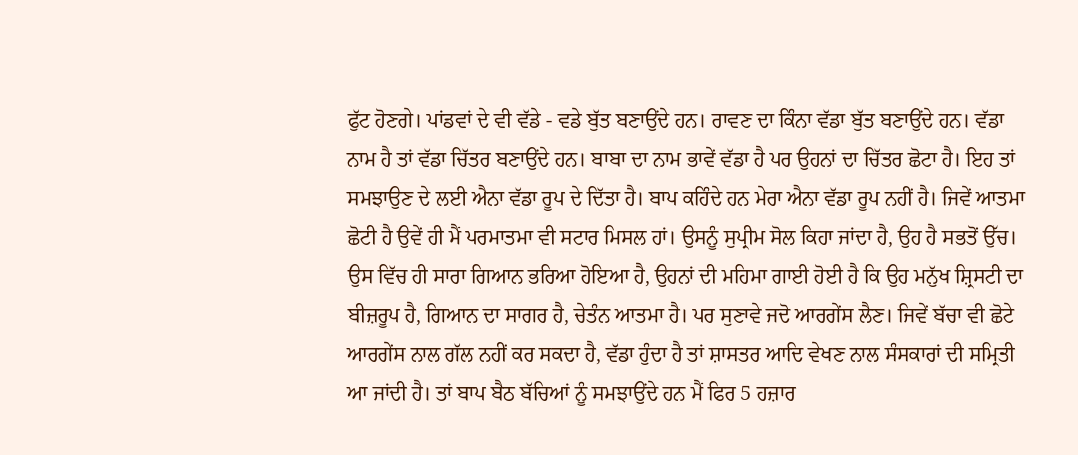ਫੁੱਟ ਹੋਣਗੇ। ਪਾਂਡਵਾਂ ਦੇ ਵੀ ਵੱਡੇ - ਵਡੇ ਬੁੱਤ ਬਣਾਉਂਦੇ ਹਨ। ਰਾਵਣ ਦਾ ਕਿੰਨਾ ਵੱਡਾ ਬੁੱਤ ਬਣਾਉਂਦੇ ਹਨ। ਵੱਡਾ ਨਾਮ ਹੈ ਤਾਂ ਵੱਡਾ ਚਿੱਤਰ ਬਣਾਉਂਦੇ ਹਨ। ਬਾਬਾ ਦਾ ਨਾਮ ਭਾਵੇਂ ਵੱਡਾ ਹੈ ਪਰ ਉਹਨਾਂ ਦਾ ਚਿੱਤਰ ਛੋਟਾ ਹੈ। ਇਹ ਤਾਂ ਸਮਝਾਉਣ ਦੇ ਲਈ ਐਨਾ ਵੱਡਾ ਰੂਪ ਦੇ ਦਿੱਤਾ ਹੈ। ਬਾਪ ਕਹਿੰਦੇ ਹਨ ਮੇਰਾ ਐਨਾ ਵੱਡਾ ਰੂਪ ਨਹੀਂ ਹੈ। ਜਿਵੇਂ ਆਤਮਾ ਛੋਟੀ ਹੈ ਉਵੇਂ ਹੀ ਮੈਂ ਪਰਮਾਤਮਾ ਵੀ ਸਟਾਰ ਮਿਸਲ ਹਾਂ। ਉਸਨੂੰ ਸੁਪ੍ਰੀਮ ਸੋਲ ਕਿਹਾ ਜਾਂਦਾ ਹੈ, ਉਹ ਹੈ ਸਭਤੋਂ ਉੱਚ। ਉਸ ਵਿੱਚ ਹੀ ਸਾਰਾ ਗਿਆਨ ਭਰਿਆ ਹੋਇਆ ਹੈ, ਉਹਨਾਂ ਦੀ ਮਹਿਮਾ ਗਾਈ ਹੋਈ ਹੈ ਕਿ ਉਹ ਮਨੁੱਖ ਸ਼੍ਰਿਸਟੀ ਦਾ ਬੀਜ਼ਰੂਪ ਹੈ, ਗਿਆਨ ਦਾ ਸਾਗਰ ਹੈ, ਚੇਤੰਨ ਆਤਮਾ ਹੈ। ਪਰ ਸੁਣਾਵੇ ਜਦੋ ਆਰਗੇਂਸ ਲੈਣ। ਜਿਵੇਂ ਬੱਚਾ ਵੀ ਛੋਟੇ ਆਰਗੇਂਸ ਨਾਲ ਗੱਲ ਨਹੀਂ ਕਰ ਸਕਦਾ ਹੈ, ਵੱਡਾ ਹੁੰਦਾ ਹੈ ਤਾਂ ਸ਼ਾਸਤਰ ਆਦਿ ਵੇਖਣ ਨਾਲ ਸੰਸਕਾਰਾਂ ਦੀ ਸਮ੍ਰਿਤੀ ਆ ਜਾਂਦੀ ਹੈ। ਤਾਂ ਬਾਪ ਬੈਠ ਬੱਚਿਆਂ ਨੂੰ ਸਮਝਾਉਂਦੇ ਹਨ ਮੈਂ ਫਿਰ 5 ਹਜ਼ਾਰ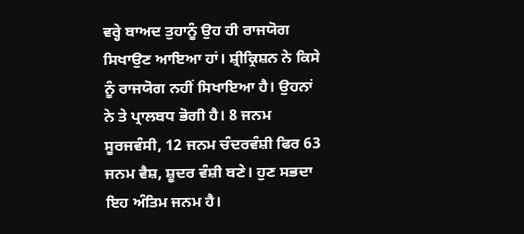ਵਰ੍ਹੇ ਬਾਅਦ ਤੁਹਾਨੂੰ ਉਹ ਹੀ ਰਾਜਯੋਗ ਸਿਖਾਉਣ ਆਇਆ ਹਾਂ। ਸ਼੍ਰੀਕ੍ਰਿਸ਼ਨ ਨੇ ਕਿਸੇ ਨੂੰ ਰਾਜਯੋਗ ਨਹੀਂ ਸਿਖਾਇਆ ਹੈ। ਉਹਨਾਂ ਨੇ ਤੇ ਪ੍ਰਾਲਬਧ ਭੋਗੀ ਹੈ। 8 ਜਨਮ ਸੂਰਜਵੰਸੀ, 12 ਜਨਮ ਚੰਦਰਵੰਸ਼ੀ ਫਿਰ 63 ਜਨਮ ਵੈਸ਼, ਸ਼ੂਦਰ ਵੰਸ਼ੀ ਬਣੇ। ਹੁਣ ਸਭਦਾ ਇਹ ਅੰਤਿਮ ਜਨਮ ਹੈ।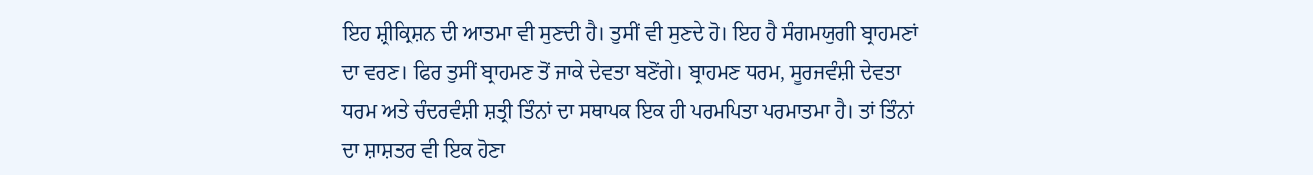ਇਹ ਸ਼੍ਰੀਕ੍ਰਿਸ਼ਨ ਦੀ ਆਤਮਾ ਵੀ ਸੁਣਦੀ ਹੈ। ਤੁਸੀਂ ਵੀ ਸੁਣਦੇ ਹੋ। ਇਹ ਹੈ ਸੰਗਮਯੁਗੀ ਬ੍ਰਾਹਮਣਾਂ ਦਾ ਵਰਣ। ਫਿਰ ਤੁਸੀਂ ਬ੍ਰਾਹਮਣ ਤੋਂ ਜਾਕੇ ਦੇਵਤਾ ਬਣੋਂਗੇ। ਬ੍ਰਾਹਮਣ ਧਰਮ, ਸੂਰਜਵੰਸ਼ੀ ਦੇਵਤਾ ਧਰਮ ਅਤੇ ਚੰਦਰਵੰਸ਼ੀ ਸ਼ਤ੍ਰੀ ਤਿੰਨਾਂ ਦਾ ਸਥਾਪਕ ਇਕ ਹੀ ਪਰਮਪਿਤਾ ਪਰਮਾਤਮਾ ਹੈ। ਤਾਂ ਤਿੰਨਾਂ ਦਾ ਸ਼ਾਸ਼ਤਰ ਵੀ ਇਕ ਹੋਣਾ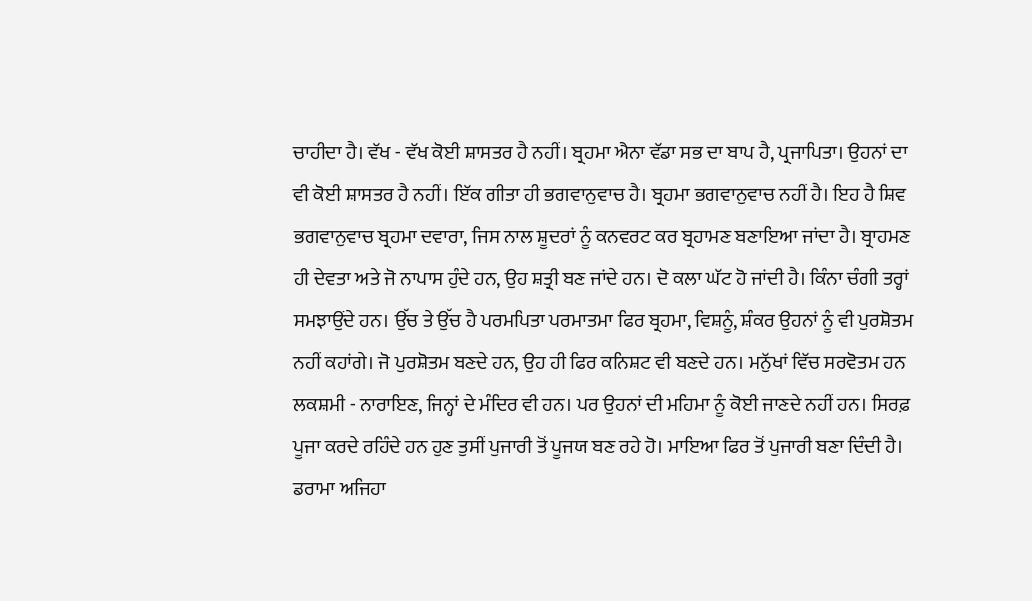ਚਾਹੀਦਾ ਹੈ। ਵੱਖ - ਵੱਖ ਕੋਈ ਸ਼ਾਸਤਰ ਹੈ ਨਹੀਂ। ਬ੍ਰਹਮਾ ਐਨਾ ਵੱਡਾ ਸਭ ਦਾ ਬਾਪ ਹੈ, ਪ੍ਰਜਾਪਿਤਾ। ਉਹਨਾਂ ਦਾ ਵੀ ਕੋਈ ਸ਼ਾਸਤਰ ਹੈ ਨਹੀਂ। ਇੱਕ ਗੀਤਾ ਹੀ ਭਗਵਾਨੁਵਾਚ ਹੈ। ਬ੍ਰਹਮਾ ਭਗਵਾਨੁਵਾਚ ਨਹੀਂ ਹੈ। ਇਹ ਹੈ ਸ਼ਿਵ ਭਗਵਾਨੁਵਾਚ ਬ੍ਰਹਮਾ ਦਵਾਰਾ, ਜਿਸ ਨਾਲ ਸ਼ੂਦਰਾਂ ਨੂੰ ਕਨਵਰਟ ਕਰ ਬ੍ਰਹਾਮਣ ਬਣਾਇਆ ਜਾਂਦਾ ਹੈ। ਬ੍ਰਾਹਮਣ ਹੀ ਦੇਵਤਾ ਅਤੇ ਜੋ ਨਾਪਾਸ ਹੁੰਦੇ ਹਨ, ਉਹ ਸ਼ਤ੍ਰੀ ਬਣ ਜਾਂਦੇ ਹਨ। ਦੋ ਕਲਾ ਘੱਟ ਹੋ ਜਾਂਦੀ ਹੈ। ਕਿੰਨਾ ਚੰਗੀ ਤਰ੍ਹਾਂ ਸਮਝਾਉਂਦੇ ਹਨ। ਉੱਚ ਤੇ ਉੱਚ ਹੈ ਪਰਮਪਿਤਾ ਪਰਮਾਤਮਾ ਫਿਰ ਬ੍ਰਹਮਾ, ਵਿਸ਼ਨੂੰ, ਸ਼ੰਕਰ ਉਹਨਾਂ ਨੂੰ ਵੀ ਪੁਰਸ਼ੋਤਮ ਨਹੀਂ ਕਹਾਂਗੇ। ਜੋ ਪੁਰਸ਼ੋਤਮ ਬਣਦੇ ਹਨ, ਉਹ ਹੀ ਫਿਰ ਕਨਿਸ਼ਟ ਵੀ ਬਣਦੇ ਹਨ। ਮਨੁੱਖਾਂ ਵਿੱਚ ਸਰਵੋਤਮ ਹਨ ਲਕਸ਼ਮੀ - ਨਾਰਾਇਣ, ਜਿਨ੍ਹਾਂ ਦੇ ਮੰਦਿਰ ਵੀ ਹਨ। ਪਰ ਉਹਨਾਂ ਦੀ ਮਹਿਮਾ ਨੂੰ ਕੋਈ ਜਾਣਦੇ ਨਹੀਂ ਹਨ। ਸਿਰਫ਼ ਪੂਜਾ ਕਰਦੇ ਰਹਿੰਦੇ ਹਨ ਹੁਣ ਤੁਸੀਂ ਪੁਜਾਰੀ ਤੋਂ ਪੂਜਯ ਬਣ ਰਹੇ ਹੋ। ਮਾਇਆ ਫਿਰ ਤੋਂ ਪੁਜਾਰੀ ਬਣਾ ਦਿੰਦੀ ਹੈ। ਡਰਾਮਾ ਅਜਿਹਾ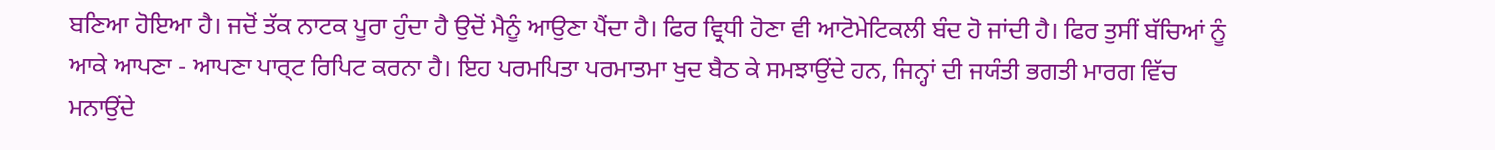ਬਣਿਆ ਹੋਇਆ ਹੈ। ਜਦੋਂ ਤੱਕ ਨਾਟਕ ਪੂਰਾ ਹੁੰਦਾ ਹੈ ਉਦੋਂ ਮੈਨੂੰ ਆਉਣਾ ਪੈਂਦਾ ਹੈ। ਫਿਰ ਵ੍ਰਿਧੀ ਹੋਣਾ ਵੀ ਆਟੋਮੇਟਿਕਲੀ ਬੰਦ ਹੋ ਜਾਂਦੀ ਹੈ। ਫਿਰ ਤੁਸੀਂ ਬੱਚਿਆਂ ਨੂੰ ਆਕੇ ਆਪਣਾ - ਆਪਣਾ ਪਾਰ੍ਟ ਰਿਪਿਟ ਕਰਨਾ ਹੈ। ਇਹ ਪਰਮਪਿਤਾ ਪਰਮਾਤਮਾ ਖੁਦ ਬੈਠ ਕੇ ਸਮਝਾਉਂਦੇ ਹਨ, ਜਿਨ੍ਹਾਂ ਦੀ ਜਯੰਤੀ ਭਗਤੀ ਮਾਰਗ ਵਿੱਚ ਮਨਾਉਂਦੇ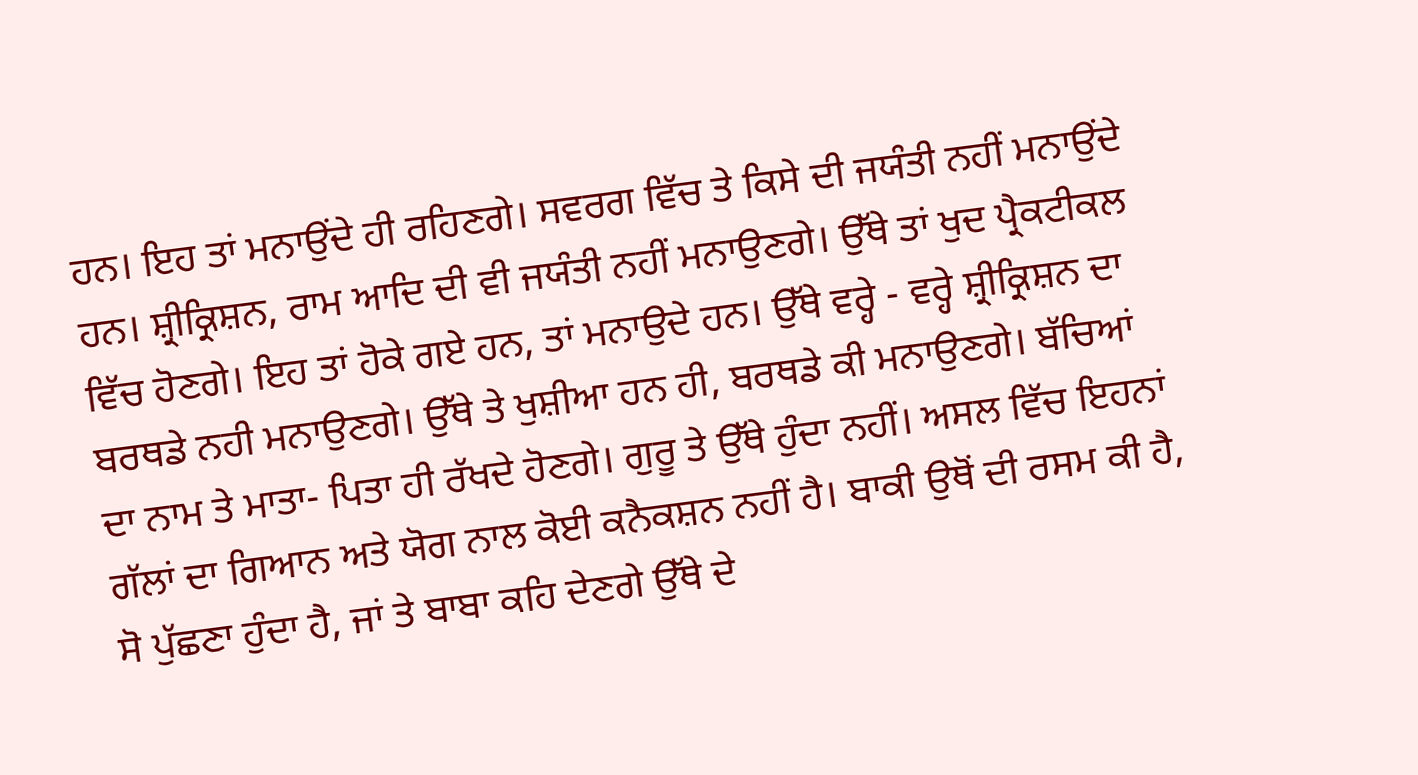ਹਨ। ਇਹ ਤਾਂ ਮਨਾਉਂਦੇ ਹੀ ਰਹਿਣਗੇ। ਸਵਰਗ ਵਿੱਚ ਤੇ ਕਿਸੇ ਦੀ ਜਯੰਤੀ ਨਹੀਂ ਮਨਾਉਂਦੇ ਹਨ। ਸ਼੍ਰੀਕ੍ਰਿਸ਼ਨ, ਰਾਮ ਆਦਿ ਦੀ ਵੀ ਜਯੰਤੀ ਨਹੀਂ ਮਨਾਉਣਗੇ। ਉੱਥੇ ਤਾਂ ਖੁਦ ਪ੍ਰੈਕਟੀਕਲ ਵਿੱਚ ਹੋਣਗੇ। ਇਹ ਤਾਂ ਹੋਕੇ ਗਏ ਹਨ, ਤਾਂ ਮਨਾਉਦੇ ਹਨ। ਉੱਥੇ ਵਰ੍ਹੇ - ਵਰ੍ਹੇ ਸ਼੍ਰੀਕ੍ਰਿਸ਼ਨ ਦਾ ਬਰਥਡੇ ਨਹੀ ਮਨਾਉਣਗੇ। ਉੱਥੇ ਤੇ ਖੁਸ਼ੀਆ ਹਨ ਹੀ, ਬਰਥਡੇ ਕੀ ਮਨਾਉਣਗੇ। ਬੱਚਿਆਂ ਦਾ ਨਾਮ ਤੇ ਮਾਤਾ- ਪਿਤਾ ਹੀ ਰੱਖਦੇ ਹੋਣਗੇ। ਗੁਰੂ ਤੇ ਉੱਥੇ ਹੁੰਦਾ ਨਹੀਂ। ਅਸਲ ਵਿੱਚ ਇਹਨਾਂ ਗੱਲਾਂ ਦਾ ਗਿਆਨ ਅਤੇ ਯੋਗ ਨਾਲ ਕੋਈ ਕਨੈਕਸ਼ਨ ਨਹੀਂ ਹੈ। ਬਾਕੀ ਉਥੋਂ ਦੀ ਰਸਮ ਕੀ ਹੈ, ਸੋ ਪੁੱਛਣਾ ਹੁੰਦਾ ਹੈ, ਜਾਂ ਤੇ ਬਾਬਾ ਕਹਿ ਦੇਣਗੇ ਉੱਥੇ ਦੇ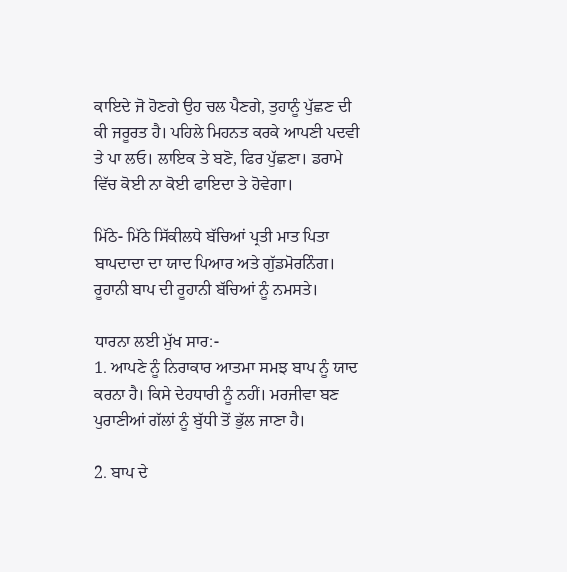ਕਾਇਦੇ ਜੋ ਹੋਣਗੇ ਉਹ ਚਲ ਪੈਣਗੇ, ਤੁਹਾਨੂੰ ਪੁੱਛਣ ਦੀ ਕੀ ਜਰੂਰਤ ਹੈ। ਪਹਿਲੇ ਮਿਹਨਤ ਕਰਕੇ ਆਪਣੀ ਪਦਵੀ ਤੇ ਪਾ ਲਓ। ਲਾਇਕ ਤੇ ਬਣੋ, ਫਿਰ ਪੁੱਛਣਾ। ਡਰਾਮੇ ਵਿੱਚ ਕੋਈ ਨਾ ਕੋਈ ਫਾਇਦਾ ਤੇ ਹੋਵੇਗਾ।

ਮਿੱਠੇ- ਮਿੱਠੇ ਸਿੱਕੀਲਧੇ ਬੱਚਿਆਂ ਪ੍ਰਤੀ ਮਾਤ ਪਿਤਾ ਬਾਪਦਾਦਾ ਦਾ ਯਾਦ ਪਿਆਰ ਅਤੇ ਗੁੱਡਮੋਰਨਿੰਗ। ਰੂਹਾਨੀ ਬਾਪ ਦੀ ਰੂਹਾਨੀ ਬੱਚਿਆਂ ਨੂੰ ਨਮਸਤੇ।

ਧਾਰਨਾ ਲਈ ਮੁੱਖ ਸਾਰ:-
1. ਆਪਣੇ ਨੂੰ ਨਿਰਾਕਾਰ ਆਤਮਾ ਸਮਝ ਬਾਪ ਨੂੰ ਯਾਦ ਕਰਨਾ ਹੈ। ਕਿਸੇ ਦੇਹਧਾਰੀ ਨੂੰ ਨਹੀਂ। ਮਰਜੀਵਾ ਬਣ ਪੁਰਾਣੀਆਂ ਗੱਲਾਂ ਨੂੰ ਬੁੱਧੀ ਤੋਂ ਭੁੱਲ ਜਾਣਾ ਹੈ।

2. ਬਾਪ ਦੇ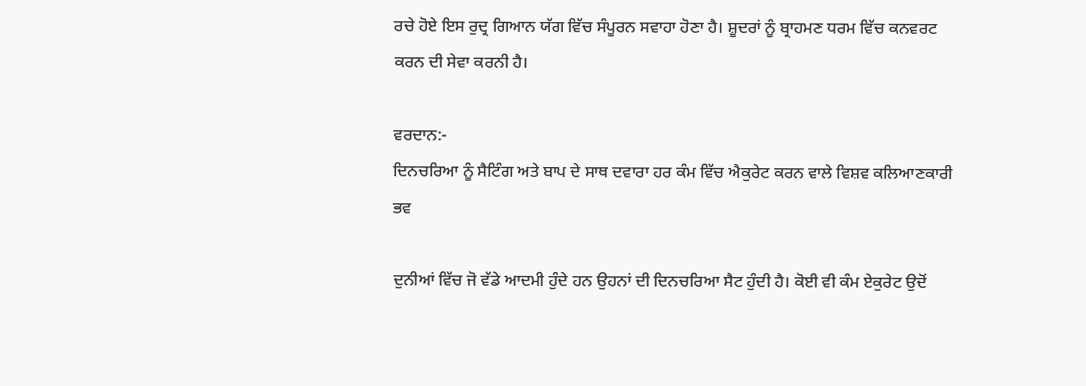ਰਚੇ ਹੋਏ ਇਸ ਰੁਦ੍ਰ ਗਿਆਨ ਯੱਗ ਵਿੱਚ ਸੰਪੂਰਨ ਸਵਾਹਾ ਹੋਣਾ ਹੈ। ਸ਼ੂਦਰਾਂ ਨੂੰ ਬ੍ਰਾਹਮਣ ਧਰਮ ਵਿੱਚ ਕਨਵਰਟ ਕਰਨ ਦੀ ਸੇਵਾ ਕਰਨੀ ਹੈ।

ਵਰਦਾਨ:-
ਦਿਨਚਰਿਆ ਨੂੰ ਸੈਟਿੰਗ ਅਤੇ ਬਾਪ ਦੇ ਸਾਥ ਦਵਾਰਾ ਹਰ ਕੰਮ ਵਿੱਚ ਐਕੁਰੇਟ ਕਰਨ ਵਾਲੇ ਵਿਸ਼ਵ ਕਲਿਆਣਕਾਰੀ ਭਵ

ਦੁਨੀਆਂ ਵਿੱਚ ਜੋ ਵੱਡੇ ਆਦਮੀ ਹੁੰਦੇ ਹਨ ਉਹਨਾਂ ਦੀ ਦਿਨਚਰਿਆ ਸੈਟ ਹੁੰਦੀ ਹੈ। ਕੋਈ ਵੀ ਕੰਮ ਏਕੁਰੇਟ ਉਦੋਂ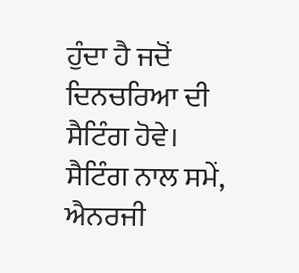ਹੁੰਦਾ ਹੈ ਜਦੋਂ ਦਿਨਚਰਿਆ ਦੀ ਸੈਟਿੰਗ ਹੋਵੇ। ਸੈਟਿੰਗ ਨਾਲ ਸਮੇਂ, ਐਨਰਜੀ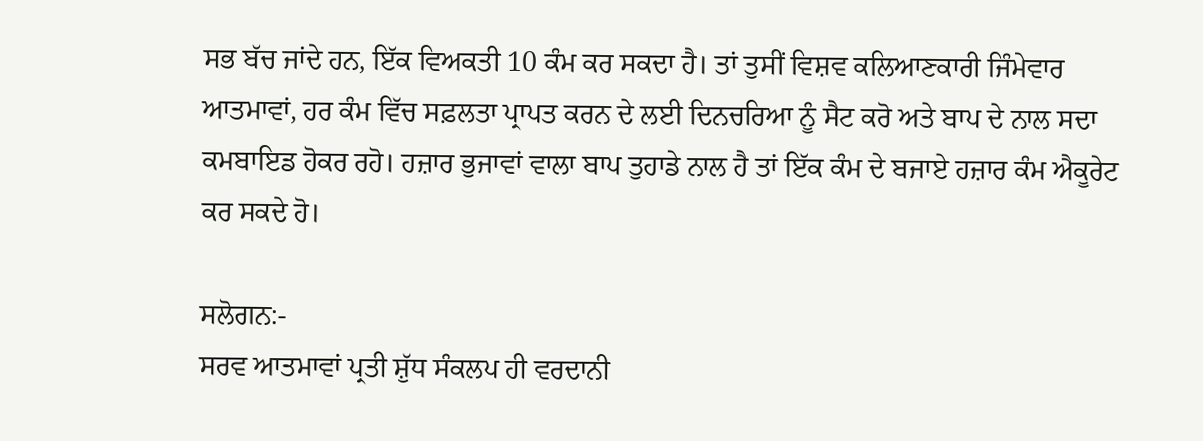ਸਭ ਬੱਚ ਜਾਂਦੇ ਹਨ, ਇੱਕ ਵਿਅਕਤੀ 10 ਕੰਮ ਕਰ ਸਕਦਾ ਹੈ। ਤਾਂ ਤੁਸੀਂ ਵਿਸ਼ਵ ਕਲਿਆਣਕਾਰੀ ਜਿੰਮੇਵਾਰ ਆਤਮਾਵਾਂ, ਹਰ ਕੰਮ ਵਿੱਚ ਸਫ਼ਲਤਾ ਪ੍ਰਾਪਤ ਕਰਨ ਦੇ ਲਈ ਦਿਨਚਰਿਆ ਨੂੰ ਸੈਟ ਕਰੋ ਅਤੇ ਬਾਪ ਦੇ ਨਾਲ ਸਦਾ ਕਮਬਾਇਡ ਹੋਕਰ ਰਹੋ। ਹਜ਼ਾਰ ਭੁਜਾਵਾਂ ਵਾਲਾ ਬਾਪ ਤੁਹਾਡੇ ਨਾਲ ਹੈ ਤਾਂ ਇੱਕ ਕੰਮ ਦੇ ਬਜਾਏ ਹਜ਼ਾਰ ਕੰਮ ਐਕੂਰੇਟ ਕਰ ਸਕਦੇ ਹੋ।

ਸਲੋਗਨ:-
ਸਰਵ ਆਤਮਾਵਾਂ ਪ੍ਰਤੀ ਸ਼ੁੱਧ ਸੰਕਲਪ ਹੀ ਵਰਦਾਨੀ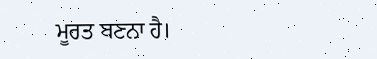ਮੂਰਤ ਬਣਨਾ ਹੈ।